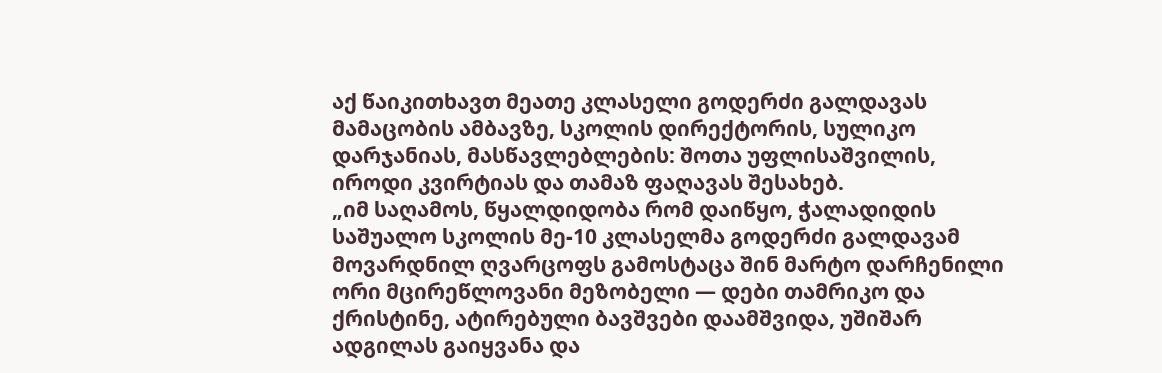აქ წაიკითხავთ მეათე კლასელი გოდერძი გალდავას მამაცობის ამბავზე, სკოლის დირექტორის, სულიკო დარჯანიას, მასწავლებლების: შოთა უფლისაშვილის, იროდი კვირტიას და თამაზ ფაღავას შესახებ.
„იმ საღამოს, წყალდიდობა რომ დაიწყო, ჭალადიდის საშუალო სკოლის მე-10 კლასელმა გოდერძი გალდავამ მოვარდნილ ღვარცოფს გამოსტაცა შინ მარტო დარჩენილი ორი მცირეწლოვანი მეზობელი — დები თამრიკო და ქრისტინე, ატირებული ბავშვები დაამშვიდა, უშიშარ ადგილას გაიყვანა და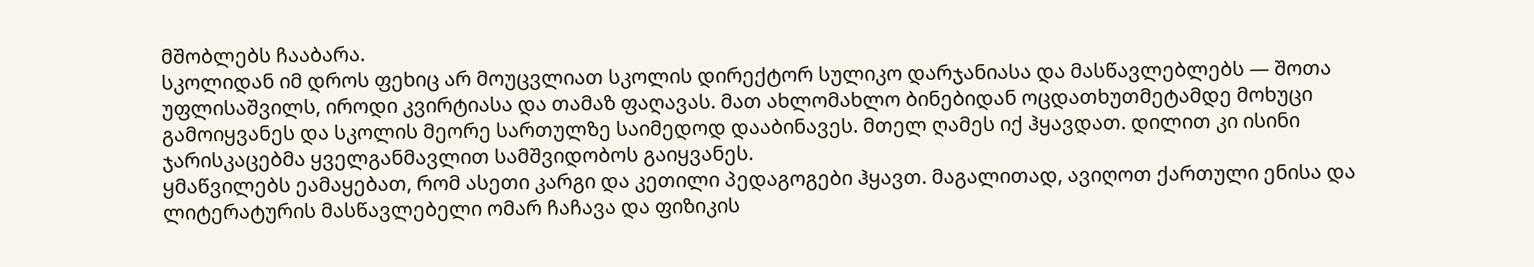მშობლებს ჩააბარა.
სკოლიდან იმ დროს ფეხიც არ მოუცვლიათ სკოლის დირექტორ სულიკო დარჯანიასა და მასწავლებლებს — შოთა უფლისაშვილს, იროდი კვირტიასა და თამაზ ფაღავას. მათ ახლომახლო ბინებიდან ოცდათხუთმეტამდე მოხუცი გამოიყვანეს და სკოლის მეორე სართულზე საიმედოდ დააბინავეს. მთელ ღამეს იქ ჰყავდათ. დილით კი ისინი ჯარისკაცებმა ყველგანმავლით სამშვიდობოს გაიყვანეს.
ყმაწვილებს ეამაყებათ, რომ ასეთი კარგი და კეთილი პედაგოგები ჰყავთ. მაგალითად, ავიღოთ ქართული ენისა და ლიტერატურის მასწავლებელი ომარ ჩაჩავა და ფიზიკის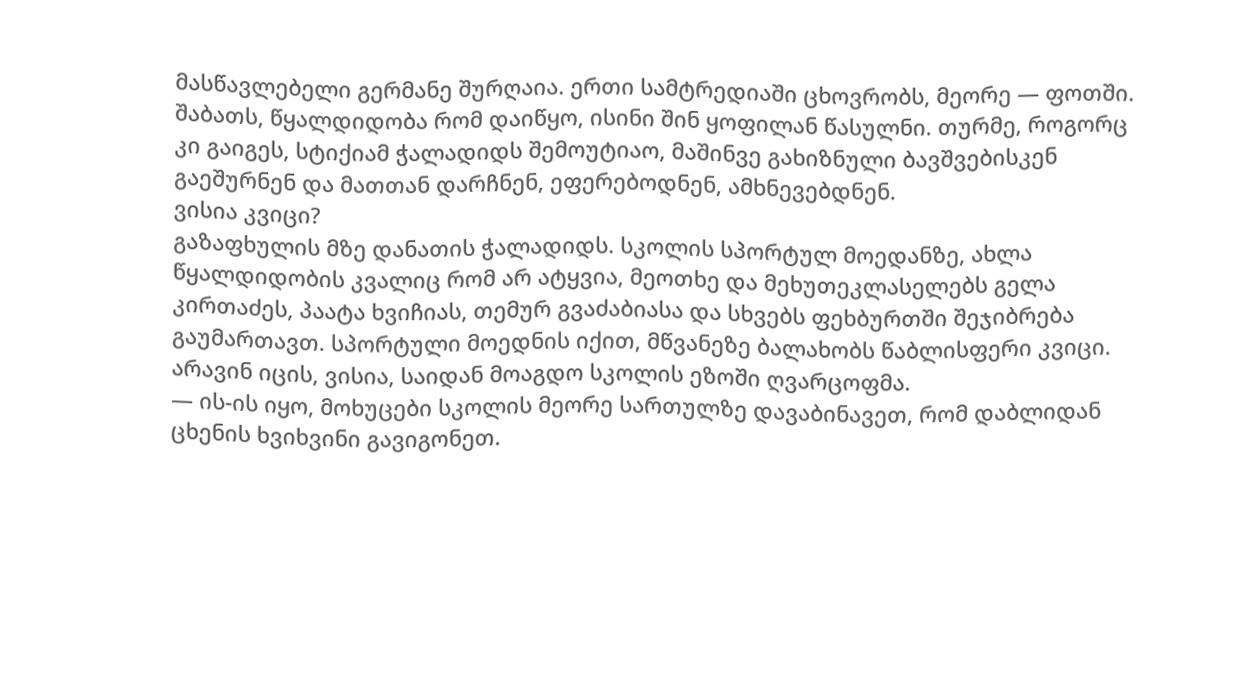მასწავლებელი გერმანე შურღაია. ერთი სამტრედიაში ცხოვრობს, მეორე — ფოთში. შაბათს, წყალდიდობა რომ დაიწყო, ისინი შინ ყოფილან წასულნი. თურმე, როგორც კი გაიგეს, სტიქიამ ჭალადიდს შემოუტიაო, მაშინვე გახიზნული ბავშვებისკენ გაეშურნენ და მათთან დარჩნენ, ეფერებოდნენ, ამხნევებდნენ.
ვისია კვიცი?
გაზაფხულის მზე დანათის ჭალადიდს. სკოლის სპორტულ მოედანზე, ახლა წყალდიდობის კვალიც რომ არ ატყვია, მეოთხე და მეხუთეკლასელებს გელა კირთაძეს, პაატა ხვიჩიას, თემურ გვაძაბიასა და სხვებს ფეხბურთში შეჯიბრება გაუმართავთ. სპორტული მოედნის იქით, მწვანეზე ბალახობს წაბლისფერი კვიცი. არავინ იცის, ვისია, საიდან მოაგდო სკოლის ეზოში ღვარცოფმა.
— ის-ის იყო, მოხუცები სკოლის მეორე სართულზე დავაბინავეთ, რომ დაბლიდან ცხენის ხვიხვინი გავიგონეთ.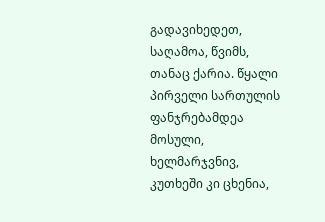გადავიხედეთ, საღამოა, წვიმს, თანაც ქარია. წყალი პირველი სართულის ფანჯრებამდეა მოსული, ხელმარჯვნივ, კუთხეში კი ცხენია,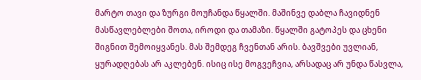მარტო თავი და ზურგი მოუჩანდა წყალში. მაშინვე დაბლა ჩავიდნენ მასწავლებლები შოთა, იროდი და თამაზი. წყალში გატოპეს და ცხენი შიგნით შემოიყვანეს. მას შემდეგ ჩვენთან არის. ბავშვები უვლიან, ყურადღებას არ აკლებენ. ისიც ისე მოგვეჩვია, არსადაც არ უნდა წასვლა,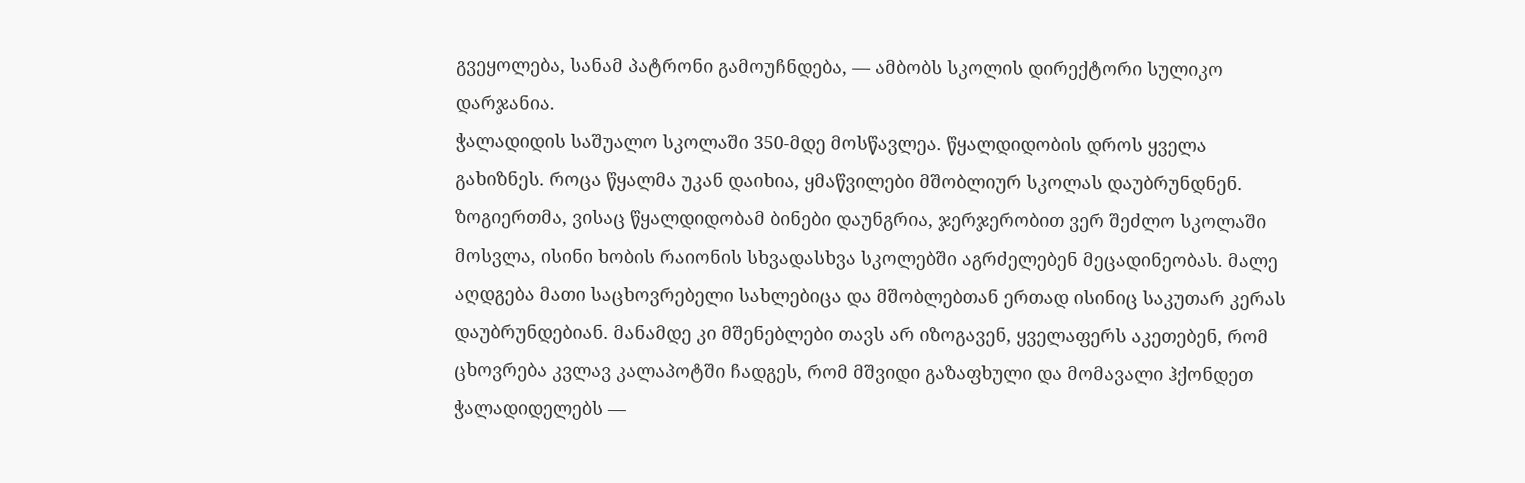გვეყოლება, სანამ პატრონი გამოუჩნდება, — ამბობს სკოლის დირექტორი სულიკო დარჯანია.
ჭალადიდის საშუალო სკოლაში 350-მდე მოსწავლეა. წყალდიდობის დროს ყველა გახიზნეს. როცა წყალმა უკან დაიხია, ყმაწვილები მშობლიურ სკოლას დაუბრუნდნენ. ზოგიერთმა, ვისაც წყალდიდობამ ბინები დაუნგრია, ჯერჯერობით ვერ შეძლო სკოლაში მოსვლა, ისინი ხობის რაიონის სხვადასხვა სკოლებში აგრძელებენ მეცადინეობას. მალე აღდგება მათი საცხოვრებელი სახლებიცა და მშობლებთან ერთად ისინიც საკუთარ კერას დაუბრუნდებიან. მანამდე კი მშენებლები თავს არ იზოგავენ, ყველაფერს აკეთებენ, რომ ცხოვრება კვლავ კალაპოტში ჩადგეს, რომ მშვიდი გაზაფხული და მომავალი ჰქონდეთ ჭალადიდელებს —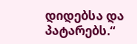დიდებსა და პატარებს.“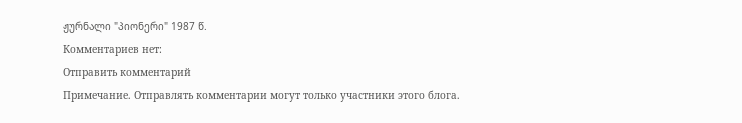ჟურნალი "პიონერი" 1987 წ.
Комментариев нет:
Отправить комментарий
Примечание. Отправлять комментарии могут только участники этого блога.